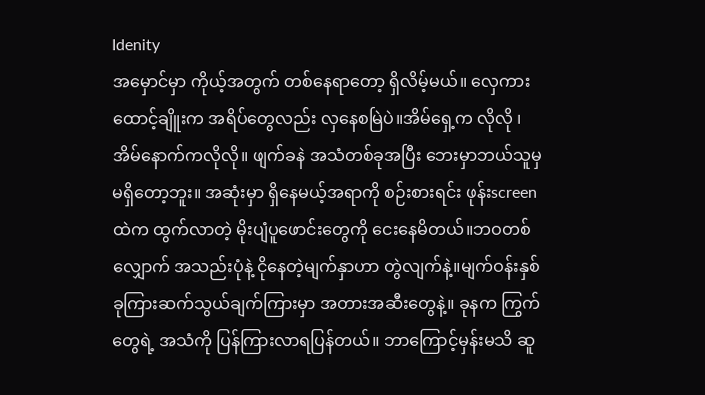Idenity
အမှောင်မှာ ကိုယ့်အတွက် တစ်နေရာတော့ ရှိလိမ့်မယ်။ လှေကားထောင့်ချိူးက အရိပ်တွေလည်း လှနေစမြဲပဲ။အိမ်ရှေ့က လိုလို ၊ အိမ်နောက်ကလိုလို။ ဖျက်ခနဲ အသံတစ်ခုအပြီး ဘေးမှာဘယ်သူမှ မရှိတော့ဘူး။ အဆုံးမှာ ရှိနေမယ့်အရာကို စဉ်းစားရင်း ဖုန်းscreen ထဲက ထွက်လာတဲ့ မိုးပျံပူဖောင်းတွေကို ငေးနေမိတယ်။ဘဝတစ်လျှောက် အသည်းပုံနဲ့ ငိုနေတဲ့မျက်နှာဟာ တွဲလျက်နဲ့။မျက်ဝန်းနှစ်ခုကြားဆက်သွယ်ချက်ကြားမှာ အတားအဆီးတွေနဲ့။ ခုနက ကြွက်တွေရဲ့ အသံကို ပြန်ကြားလာရပြန်တယ်။ ဘာကြောင့်မှန်းမသိ ဆူ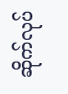ဆိုက်လုပ်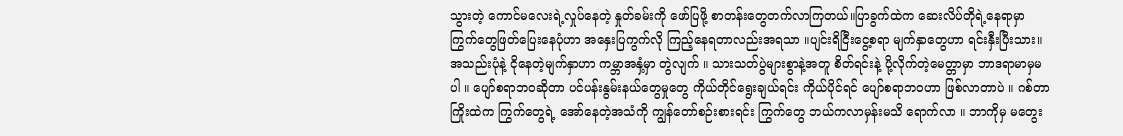သွားတဲ့ ကောင်မလေးရဲ့လှုပ်နေတဲ့ နှုတ်ခမ်းကို ဖော်ပြဖို့ စာတန်းတွေတက်လာကြတယ်။ပြာခွက်ထဲက ဆေးလိပ်တိုရဲ့နေရာမှာ ကြွက်တွေဖြတ်ပြေးနေပုံဟာ အနှေးပြကွက်လို ကြည့်နေရတာလည်းအရသာ ။ပျင်းရိငြီးငွေ့စရာ မျက်နှာတွေဟာ ရင်းနှီးပြီးသား။ အသည်းပုံနဲ့ ငိုနေတဲ့မျက်နှာဟာ ကမ္ဘာအနှံ့မှာ တွဲလျက် ။ သားသတ်ပွဲများစွာနဲ့အတူ စိတ်ရင်းနဲ့ ပို့လိုက်တဲ့မေတ္တာမှာ ဘာဒရာမာမှမပါ ။ ပျော်စရာဘဝဆိုတာ ပင်ပန်းနွမ်းနယ်တွေမှုတွေ ကိုယ်တိုင်ရွေးချယ်ရင်း ကိုယ်ပိုင်ရင် ပျော်စရာဘဝဟာ ဖြစ်လာတာပဲ ။ ဂစ်တာကြိုးထဲက ကြွက်တွေရဲ့ အော်နေတဲ့အသံကို ကျွန်တော်စဉ်းစားရင်း ကြွက်တွေ ဘယ်ကလာမှန်းမသိ ရောက်လာ ။ ဘာကိုမှ မတွေး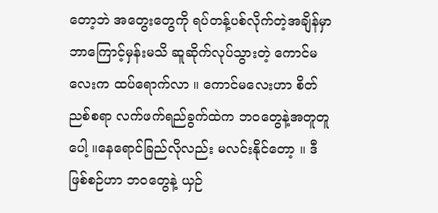တော့ဘဲ အတွေးတွေကို ရပ်တန့်ပစ်လိုက်တဲ့အချိန်မှာ ဘာကြောင့်မှန်းမသိ ဆူဆိုက်လုပ်သွားတဲ့ ကောင်မလေးက ထပ်ရောက်လာ ။ ကောင်မလေးဟာ စိတ်ညစ်စရာ လက်ဖက်ရည်ခွက်ထဲက ဘဝတွေနဲ့အတူတူပေါ့ ။နေရောင်ခြည်လိုလည်း မလင်းနိုင်တော့ ။ ဒီဖြစ်စဉ်ဟာ ဘဝတွေနဲ့ ယှဉ်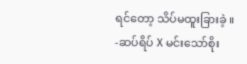ရင်တော့ သိပ်မထူးခြားခဲ့ ။
-ဆပ်ရိပ် X မင်းသော်စိုး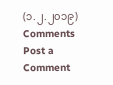(၁.၂.၂၀၁၉)
Comments
Post a Comment